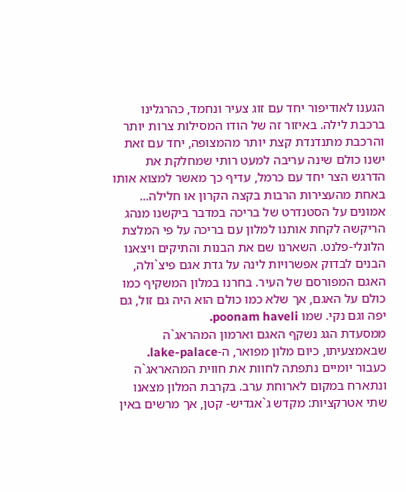הגענו לאודיפור יחד עם זוג צעיר ונחמד, כהרגלינו ברכבת לילה. באיזור זה של הודו המסילות צרות יותר והרכבת מתנדנדת קצת יותר מהמצופה, יחד עם זאת ישנו כולם שינה עריבה למעט רותי שמחלקת את הדרגש הצר יחד עם כרמל, עדיף כך מאשר למצוא אותו באחת מהעצירות הרבות בקצה הקרון או חלילה... אמונים על הסטנדרט של בריכה במדבר ביקשנו מנהג הריקשה לקחת אותנו למלון עם בריכה על פי המלצת הלונלי-פלנט. השארנו שם את הבנות והתיקים ויצאנו הבנים לבדוק אפשרויות לינה על גדת אגם פיצ`ולה, האגם המפורסם של העיר. בחרנו במלון המשקיף כמו כולם על האגם, אך שלא כמו כולם הוא היה גם זול, גם יפה וגם נקי. שמו poonam haveli.
ממסעדת הגג נשקף האגם וארמון המהראג`ה שבאמצעיתו, כיום מלון מפואר, ה-lake-palace. כעבור יומיים נתפתה לחוות את חווית המהאראג`ה ונתארח במקום לארוחת ערב. בקרבת המלון מצאנו שתי אטרקציות: מקדש ג`אגדיש- קטן, אך מרשים באין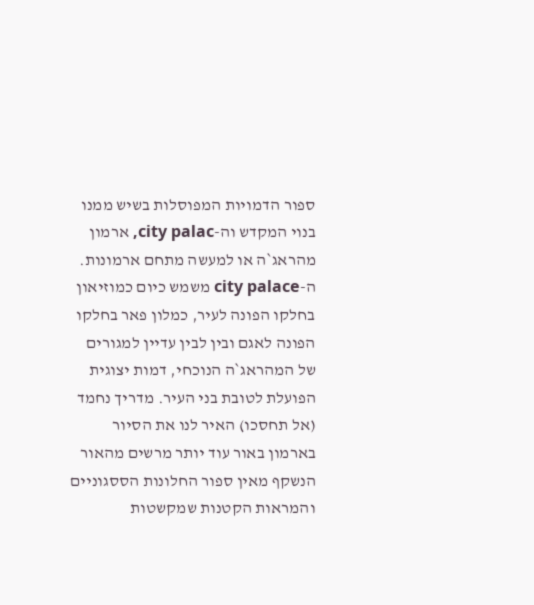ספור הדמויות המפוסלות בשיש ממנו בנוי המקדש וה-city palac, ארמון מהראג`ה או למעשה מתחם ארמונות. ה-city palace משמש כיום כמוזיאון בחלקו הפונה לעיר, כמלון פאר בחלקו הפונה לאגם ובין לבין עדיין למגורים של המהראג`ה הנוכחי, דמות יצוגית הפועלת לטובת בני העיר. מדריך נחמד (אל תחסכו) האיר לנו את הסיור בארמון באור עוד יותר מרשים מהאור הנשקף מאין ספור החלונות הססגוניים והמראות הקטנות שמקשטות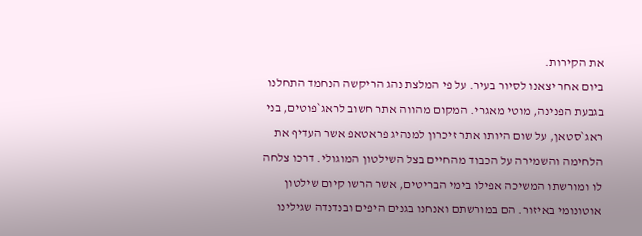את הקירות.
ביום אחר יצאנו לסיור בעיר. על פי המלצת נהג הריקשה הנחמד התחלנו בגבעת הפנינה, מוטי מאגרי. המקום מהווה אתר חשוב לראג`פוטים, בני ראג`סטאן, על שום היותו אתר זיכרון למנהיג פראטאפ אשר העדיף את הלחימה והשמירה על הכבוד מהחיים בצל השילטון המוגולי. דרכו צלחה לו ומורשתו המשיכה אפילו בימי הבריטים, אשר הרשו קיום שילטון אוטונומי באיזור. הם במורשתם ואנחנו בגנים היפים ובנדנדה שגילינו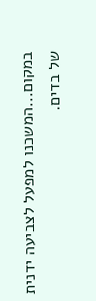במקום...המשכנו למפעל לצביעה ידנית של בדים.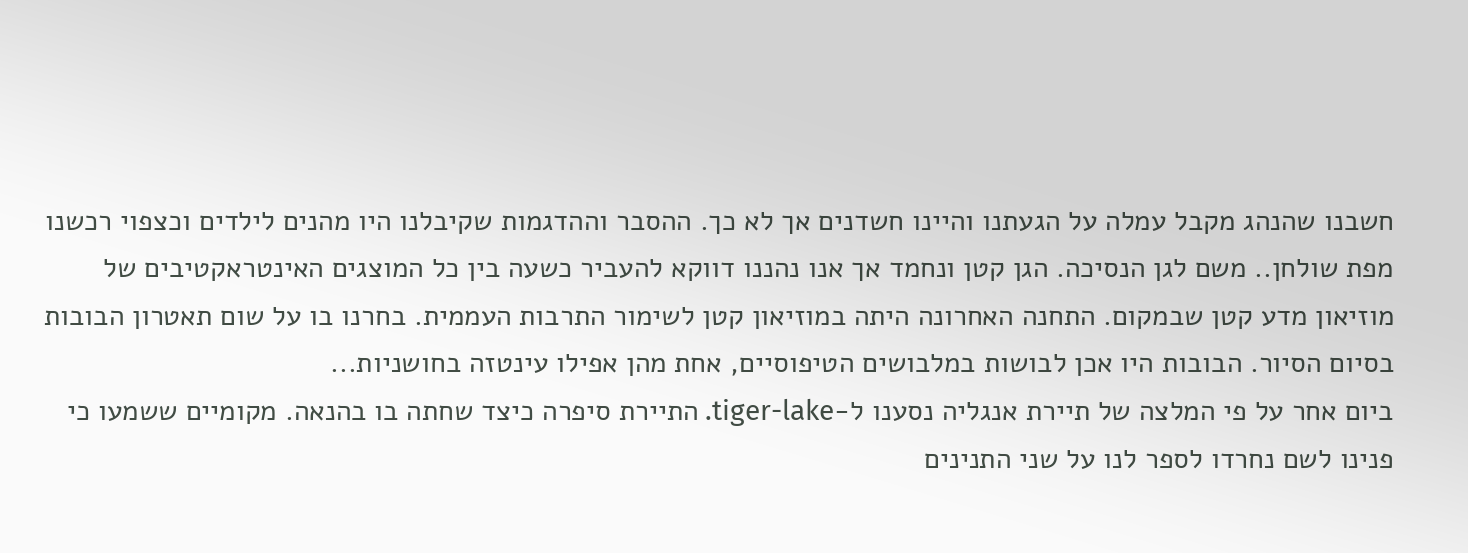חשבנו שהנהג מקבל עמלה על הגעתנו והיינו חשדנים אך לא כך. ההסבר וההדגמות שקיבלנו היו מהנים לילדים וכצפוי רכשנו מפת שולחן.. משם לגן הנסיכה. הגן קטן ונחמד אך אנו נהננו דווקא להעביר כשעה בין כל המוצגים האינטראקטיבים של מוזיאון מדע קטן שבמקום. התחנה האחרונה היתה במוזיאון קטן לשימור התרבות העממית. בחרנו בו על שום תאטרון הבובות בסיום הסיור. הבובות היו אכן לבושות במלבושים הטיפוסיים, אחת מהן אפילו עינטזה בחושניות...
ביום אחר על פי המלצה של תיירת אנגליה נסענו ל-tiger-lake. התיירת סיפרה כיצד שחתה בו בהנאה. מקומיים ששמעו כי פנינו לשם נחרדו לספר לנו על שני התנינים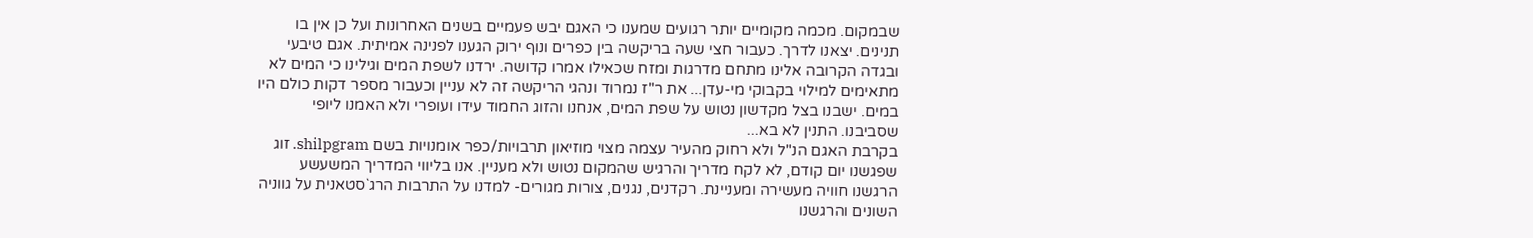שבמקום. מכמה מקומיים יותר רגועים שמענו כי האגם יבש פעמיים בשנים האחרונות ועל כן אין בו תנינים. יצאנו לדרך. כעבור חצי שעה בריקשה בין כפרים ונוף ירוק הגענו לפנינה אמיתית. אגם טיבעי ובגדה הקרובה אלינו מתחם מדרגות ומזח שכאילו אמרו קדושה. ירדנו לשפת המים וגילינו כי המים לא מתאימים למילוי בקבוקי מי-עדן... את ר"ז נמרוד ונהגי הריקשה זה לא עניין וכעבור מספר דקות כולם היו במים. ישבנו בצל מקדשון נטוש על שפת המים, אנחנו והזוג החמוד עידו ועופרי ולא האמנו ליופי שסביבנו. התנין לא בא...
בקרבת האגם הנ"ל ולא רחוק מהעיר עצמה מצוי מוזיאון תרבויות/כפר אומנויות בשם shilpgram. זוג שפגשנו יום קודם, לא לקח מדריך והרגיש שהמקום נטוש ולא מעניין. אנו בליווי המדריך המשעשע הרגשנו חוויה מעשירה ומעניינת. רקדנים, נגנים, צורות מגורים- למדנו על התרבות הרג`סטאנית על גווניה השונים והרגשנו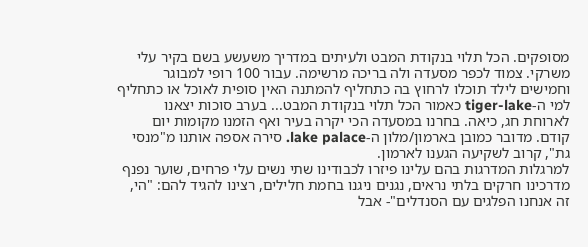מסופקים. הכל תלוי בנקודת המבט ולעיתים במדריך משעשע בשם בקיר עלי משרקי. צמוד לכפר מסעדה ולה בריכה מרשימה. עבור 100 רופי למבוגר וחמישים לילד תוכלו לרחוץ בה כתחליף להמתנה האין סופית לאוכל או כתחליף למי ה-tiger-lake כאמור הכל תלוי בנקודת המבט... בערב סוכות יצאנו לארוחת חג, כיאה. בחרנו במסעדה הכי יקרה בעיר ואף הזמנו מקומות יום קודם. מדובר כמובן בארמון/מלון ה-lake palace. סירה אספה אותנו מ"מנסי גת", קרוב לשקיעה הגענו לארמון.
למרגלות המדרגות בהם עלינו פיזרו לכבודינו שתי נשים עלי פרחים, שוער נפנף מדרכינו חרקים בלתי נראים, נגנים ניגנו בחמת חלילים, רצינו להגיד להם: "הי, זה אנחנו הפלגים עם הסנדלים"- אבל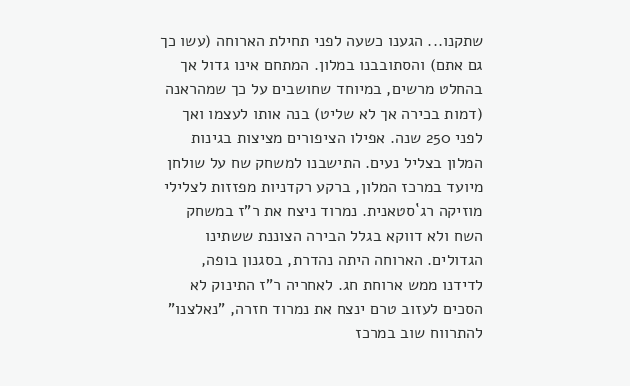שתקנו... הגענו כשעה לפני תחילת הארוחה (עשו כך גם אתם) והסתובבנו במלון. המתחם אינו גדול אך בהחלט מרשים, במיוחד שחושבים על כך שמהראנה (דמות בכירה אך לא שליט) בנה אותו לעצמו ואך לפני 250 שנה. אפילו הציפורים מציצות בגינות המלון בצליל נעים. התישבנו למשחק שח על שולחן מיועד במרכז המלון, ברקע רקדניות מפזזות לצלילי מוזיקה רג`סטאנית. נמרוד ניצח את ר"ז במשחק השח ולא דווקא בגלל הבירה הצוננת ששתינו הגדולים. הארוחה היתה נהדרת, בסגנון בופה, לדידנו ממש ארוחת חג. לאחריה ר"ז התינוק לא הסכים לעזוב טרם ינצח את נמרוד חזרה, "נאלצנו" להתרווח שוב במרכז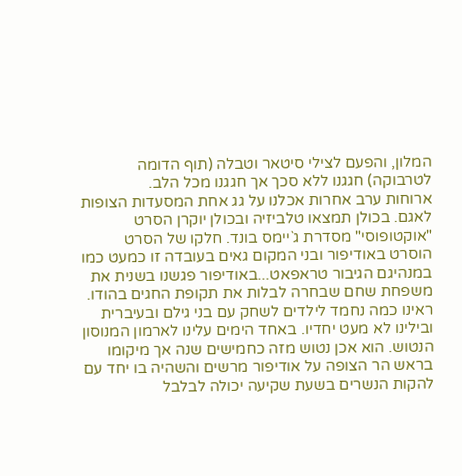המלון, והפעם לצילי סיטאר וטבלה (תוף הדומה לטרבוקה) חגגנו ללא סכך אך חגגנו מכל הלב.
ארוחות ערב אחרות אכלנו על גג אחת המסעדות הצופות לאגם. בכולן תמצאו טלביזיה ובכולן יוקרן הסרט "אוקטופוסי" מסדרת ג`יימס בונד. חלקו של הסרט הוסרט באודיפור ובני המקום גאים בעובדה זו כמעט כמו במנהיגם הגיבור טראפאט...באודיפור פגשנו בשנית את משפחת שחם שבחרה לבלות את תקופת החגים בהודו. ראינו כמה נחמד לילדים לשחק עם בני גילם ובעיברית ובילינו לא מעט יחדיו. באחד הימים עלינו לארמון המנוסון הנטוש. הוא אכן נטוש מזה כחמישים שנה אך מיקומו בראש הר הצופה על אודיפור מרשים והשהיה בו יחד עם להקות הנשרים בשעת שקיעה יכולה לבלבל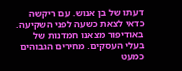דעתו של בן אנוש. עם ריקשה כדאי לצאת כשעה לפני השקיעה. באודיפור מצאנו חמדנות של בעלי העסקים. מחירים הגבוהים כמעט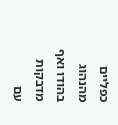כפליים מהנהוג בהודו ואף מדבקות עם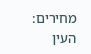מחירים: העין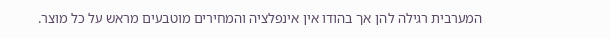המערבית רגילה להן אך בהודו אין אינפלציה והמחירים מוטבעים מראש על כל מוצר.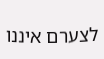לצערם איננו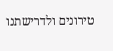טירונים ולדרישתנו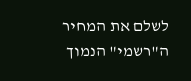לשלם את המחיר ה"רשמי" הנמוך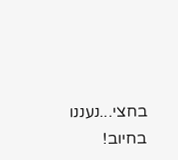בחצי...נעננו בחיוב!